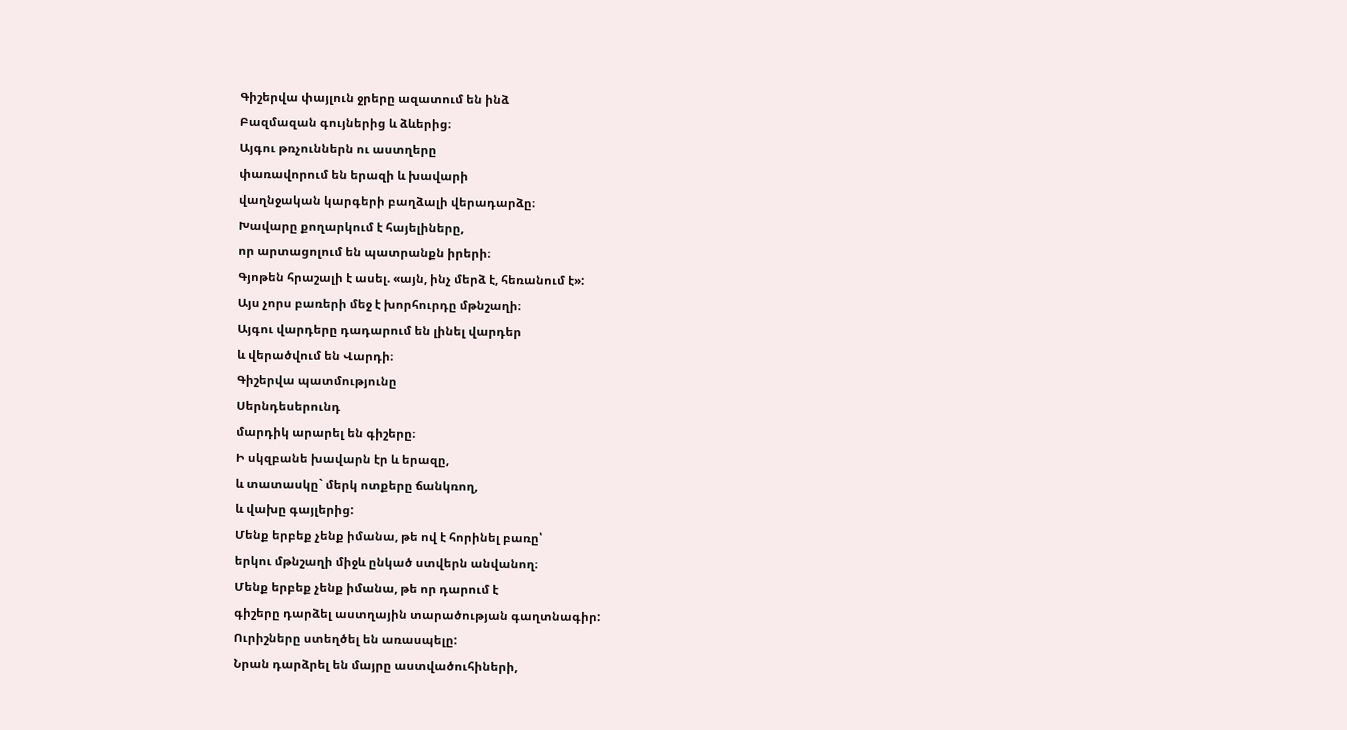Գիշերվա փայլուն ջրերը ազատում են ինձ
Բազմազան գույներից և ձևերից։
Այգու թռչուններն ու աստղերը
փառավորում են երազի և խավարի
վաղնջական կարգերի բաղձալի վերադարձը։
Խավարը քողարկում է հայելիները,
որ արտացոլում են պատրանքն իրերի։
Գյոթեն հրաշալի է ասել. «այն, ինչ մերձ է, հեռանում է»:
Այս չորս բառերի մեջ է խորհուրդը մթնշաղի։
Այգու վարդերը դադարում են լինել վարդեր
և վերածվում են Վարդի։
Գիշերվա պատմությունը
Սերնդեսերունդ
մարդիկ արարել են գիշերը։
Ի սկզբանե խավարն էր և երազը,
և տատասկը` մերկ ոտքերը ճանկռող,
և վախը գայլերից:
Մենք երբեք չենք իմանա, թե ով է հորինել բառը՝
երկու մթնշաղի միջև ընկած ստվերն անվանող։
Մենք երբեք չենք իմանա, թե որ դարում է
գիշերը դարձել աստղային տարածության գաղտնագիր:
Ուրիշները ստեղծել են առասպելը:
Նրան դարձրել են մայրը աստվածուհիների,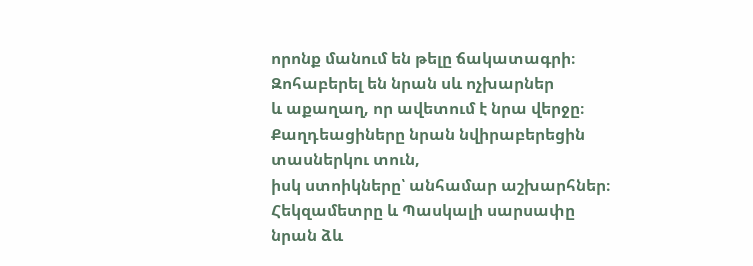որոնք մանում են թելը ճակատագրի։
Զոհաբերել են նրան սև ոչխարներ
և աքաղաղ, որ ավետում է նրա վերջը։
Քաղդեացիները նրան նվիրաբերեցին տասներկու տուն,
իսկ ստոիկները՝ անհամար աշխարհներ։
Հեկզամետրը և Պասկալի սարսափը նրան ձև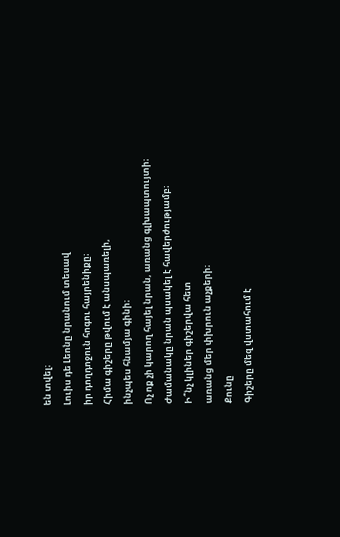են տվել։
Լուիս դե Լեոնը նրանում տեսավ
իր դողդոջուն հոգու հայրենիքը։
Հիմա գիշերը թվում է անսպառելի,
ինչպես հնամյա գինի։
Ոչ ոք չի կարող հայել նրան, առանց գլխապտույտի։
Ժամանակը նրան պսակել է հավերժությամբ։
Ի՞նչ կլիներ գիշերվա հետ
առանց մեր փխրուն աչքերի։
Քունը
Գիշերը մեզ վստահում է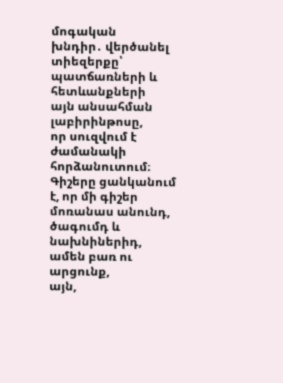մոգական
խնդիր․ վերծանել տիեզերքը՝
պատճառների և հետևանքների
այն անսահման լաբիրինթոսը,
որ սուզվում է ժամանակի հորձանուտում։
Գիշերը ցանկանում է, որ մի գիշեր
մոռանաս անունդ, ծագումդ և նախնիներիդ,
ամեն բառ ու արցունք,
այն,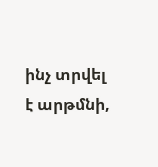ինչ տրվել է արթմնի,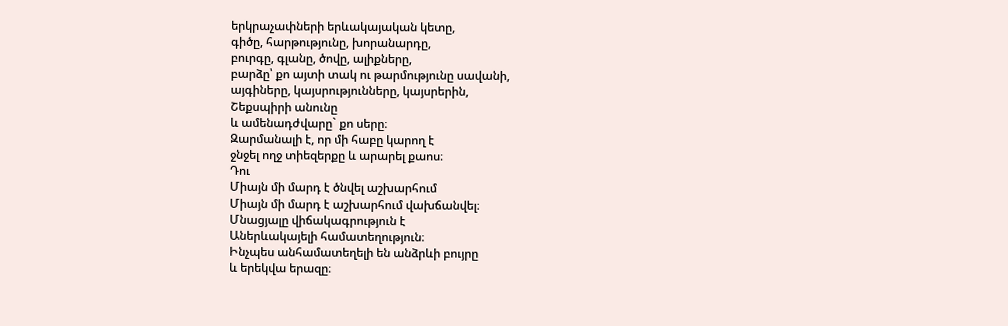երկրաչափների երևակայական կետը,
գիծը, հարթությունը, խորանարդը,
բուրգը, գլանը, ծովը, ալիքները,
բարձը՝ քո այտի տակ ու թարմությունը սավանի,
այգիները, կայսրությունները, կայսրերին,
Շեքսպիրի անունը
և ամենադժվարը` քո սերը։
Զարմանալի է, որ մի հաբը կարող է
ջնջել ողջ տիեզերքը և արարել քաոս։
Դու
Միայն մի մարդ է ծնվել աշխարհում
Միայն մի մարդ է աշխարհում վախճանվել։
Մնացյալը վիճակագրություն է
Աներևակայելի համատեղություն։
Ինչպես անհամատեղելի են անձրևի բույրը
և երեկվա երազը։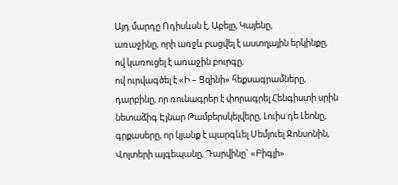Այդ մարդը Ոդիսևսն է, Աբելը, Կայենը,
առաջինը, որի առջև բացվել է աստղային երկինքը,
ով կառուցել է առաջին բուրգը,
ով ուրվագծել է «Ի – Ցզինի» հեքսագրամները,
դարբինը, որ ռունագրեր է փորագրել Հենգիստի սրին
նետաձիգ Էյնար Թամբերսկելվերը, Լուիս դե Լեոնը,
գրքասերը, որ կյանք է պարգևել Սեմյուել Ջոնսոնին,
Վոլտերի այգեպանը, Դարվինը` «Բիգլի»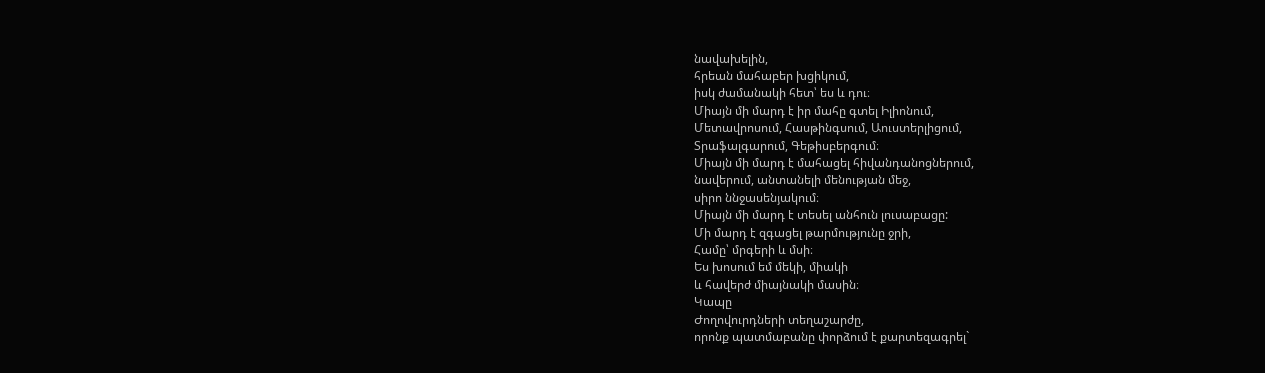նավախելին,
հրեան մահաբեր խցիկում,
իսկ ժամանակի հետ՝ ես և դու։
Միայն մի մարդ է իր մահը գտել Իլիոնում,
Մետավրոսում, Հասթինգսում, Աուստերլիցում,
Տրաֆալգարում, Գեթիսբերգում։
Միայն մի մարդ է մահացել հիվանդանոցներում,
նավերում, անտանելի մենության մեջ,
սիրո ննջասենյակում։
Միայն մի մարդ է տեսել անհուն լուսաբացը:
Մի մարդ է զգացել թարմությունը ջրի,
Համը՝ մրգերի և մսի։
Ես խոսում եմ մեկի, միակի
և հավերժ միայնակի մասին։
Կապը
Ժողովուրդների տեղաշարժը,
որոնք պատմաբանը փորձում է քարտեզագրել`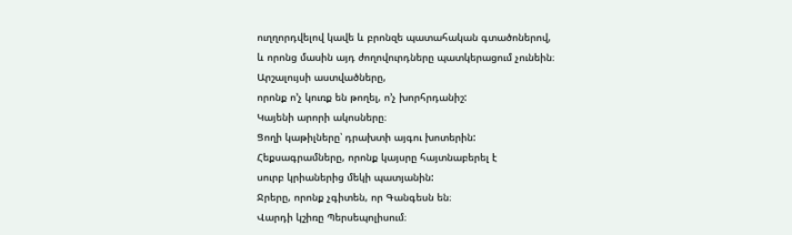ուղղորդվելով կավե և բրոնզե պատահական գտածոներով,
և որոնց մասին այդ ժողովուրդները պատկերացում չունեին։
Արշալույսի աստվածները,
որոնք ո’չ կուռք են թողել, ո’չ խորհրդանիշ:
Կայենի արորի ակոսները։
Ցողի կաթիլները՝ դրախտի այգու խոտերին:
Հեքսագրամները, որոնք կայսրը հայտնաբերել է
սուրբ կրիաներից մեկի պատյանին:
Ջրերը, որոնք չգիտեն, որ Գանգեսն են։
Վարդի կշիռը Պերսեպոլիսում։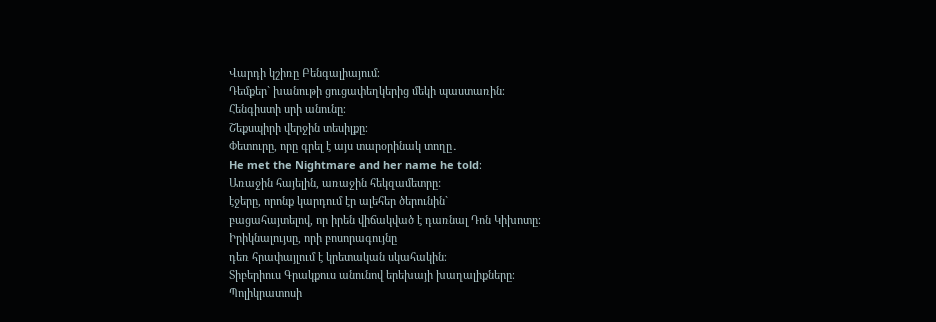Վարդի կշիռը Բենգալիայում։
Դեմքեր` խանութի ցուցափեղկերից մեկի պաստառին։
Հենգիստի սրի անունը։
Շեքսպիրի վերջին տեսիլքը։
Փետուրը, որը գրել է այս տարօրինակ տողը․
He met the Nightmare and her name he told։
Առաջին հայելին, առաջին հեկզամետրը:
էջերը, որոնք կարդում էր ալեհեր ծերունին`
բացահայտելով, որ իրեն վիճակված է դառնալ Դոն Կիխոտը։
Իրիկնալույսը, որի բոսորագույնը
դեռ հրափայլում է կրետական սկահակին։
Տիբերիուս Գրակքուս անունով երեխայի խաղալիքները։
Պոլիկրատոսի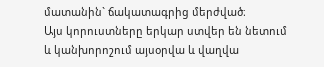մատանին` ճակատագրից մերժված։
Այս կորուստները երկար ստվեր են նետում
և կանխորոշում այսօրվա և վաղվա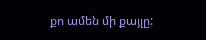քո ամեն մի քայլը: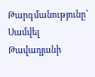Թարգմանությունը՝ Սամվել Թավադյանի